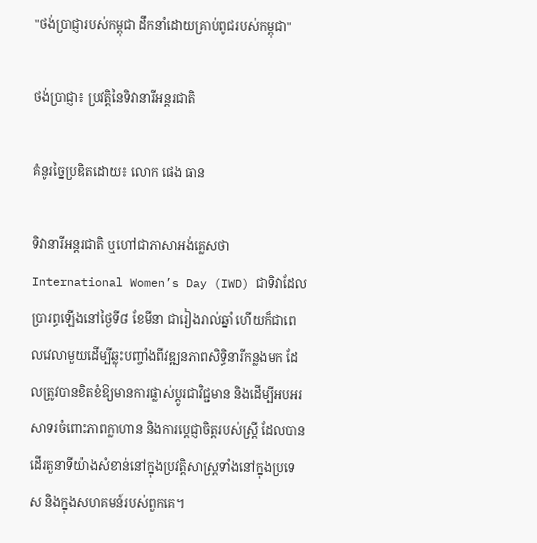"ថង់ប្រាជ្ញារបស់កម្ពុជា ដឹកនាំដោយគ្រាប់ពូជរបស់កម្ពុជា"

ថង់ប្រាជ្ញា៖ ប្រវត្ដិនៃទិវានារីអន្តរជាតិ

គំនូរច្នៃប្រឌិតដោយ៖ លោក ផេង ធាន

ទិវានារីអន្តរជាតិ ឬហៅជាភាសាអង់គ្លេសថា International Women’s Day (IWD) ជាទិវាដែលប្រារព្ធឡើងនៅថ្ងៃទី៨ ខែមីនា ជារៀងរាល់ឆ្នាំ ហើយក៏ជាពេលវេលាមួយដើម្បីឆ្លុះបញ្ចាំងពីវឌ្ឍនភាពសិទ្ធិនារីកន្លងមក ដែលត្រូវបានខិតខំឱ្យមានការផ្លាស់ប្តូរជាវិជ្ជមាន និងដើម្បីអបអរសាទរចំពោះភាពក្លាហាន និងការប្តេជ្ញាចិត្តរបស់ស្ត្រី ដែលបានដើរតួនាទីយ៉ាងសំខាន់នៅក្នុងប្រវត្តិសាស្ត្រទាំងនៅក្នុងប្រទេស និងក្នុងសហគមន៍របស់ពួកគេ។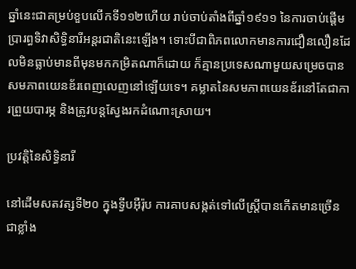ឆ្នាំនេះជាគម្រប់ខួបលើកទី១១២ហើយ រាប់ចាប់តាំងពីឆ្នាំ១៩១១ នៃការចាប់ផ្តើមប្រារព្ធទិវាសិទ្ធិនារីអន្តរជាតិនេះឡើង។ ទោះបីជាពិភពលោកមានការជឿនលឿនដែលមិនធ្លាប់មានពីមុនមកកម្រិតណាក៏ដោយ ក៏គ្មានប្រទេសណាមួយសម្រេចបានសមភាពយេនឌ័រពេញលេញនៅឡើយទេ។ គម្លាតនៃសមភាពយេនឌ័រនៅតែជាការព្រួយបារម្ភ និងត្រូវបន្តស្វែងរកដំណោះស្រាយ។

ប្រវត្តិនៃសិទ្ធិនារី

នៅដើមសតវត្សទី២០ ក្នុងទ្វីបអ៊ឺរ៉ុប ការគាបសង្កត់ទៅលើស្ត្រីបានកើតមានច្រើនជាខ្លាំង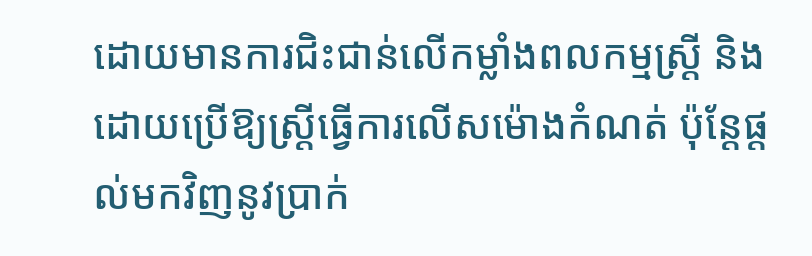ដោយមានការជិះជាន់លើកម្លាំងពលកម្មស្ត្រី និងដោយប្រើឱ្យស្ត្រីធ្វើការលើសម៉ោងកំណត់ ប៉ុន្តែផ្តល់មកវិញនូវបា្រក់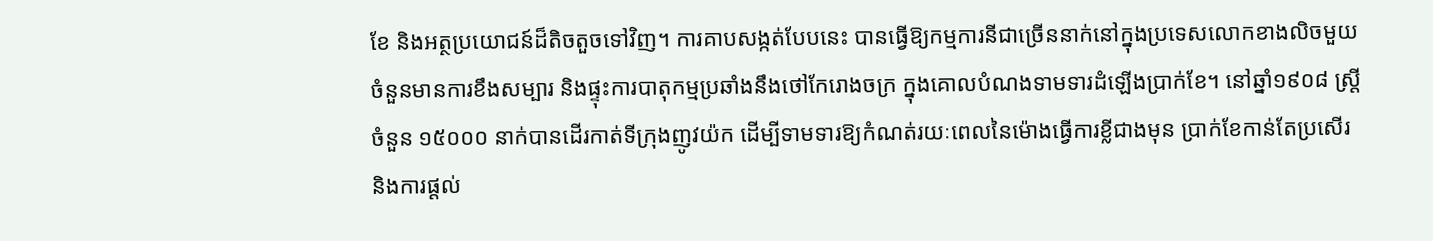ខែ និងអត្ថប្រយោជន៍ដ៏តិចតួចទៅវិញ។ ការគាបសង្កត់បែបនេះ បានធ្វើឱ្យកម្មការនីជាច្រើននាក់នៅក្នុងប្រទេសលោកខាងលិចមួយចំនួនមានការខឹងសម្បារ និងផ្ទុះការបាតុកម្មប្រឆាំងនឹងថៅកែរោងចក្រ ក្នុងគោលបំណងទាមទារដំឡើងប្រាក់ខែ។ នៅឆ្នាំ១៩០៨ ស្ត្រីចំនួន ១៥០០០ នាក់បានដើរកាត់ទីក្រុងញូវយ៉ក ដើម្បីទាមទារឱ្យកំណត់រយៈពេលនៃម៉ោងធ្វើការខ្លីជាងមុន ប្រាក់ខែកាន់តែប្រសើរ និងការផ្ដល់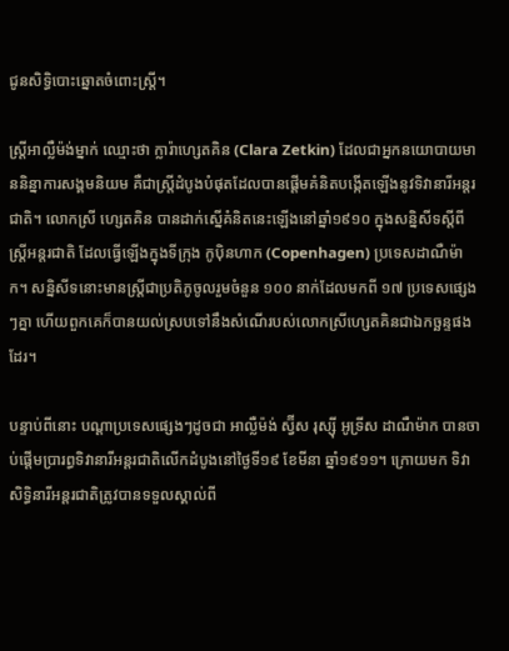ជូនសិទ្ធិបោះឆ្នោតចំពោះស្រ្តី។

ស្ត្រីអាល្លឺម៉ង់ម្នាក់ ឈ្មោះថា ក្លារ៉ាហ្សេតគិន (Clara Zetkin) ដែលជាអ្នកនយោបាយមាននិន្នាការសង្គមនិយម គឺជាស្ត្រីដំបូងបំផុតដែលបានផ្តើមគំនិតបង្កើតឡើងនូវទិវានារីអន្តរជាតិ។ លោកស្រី ហ្សេតគិន បានដាក់ស្នើគំនិតនេះឡើងនៅឆ្នាំ១៩១០ ក្នុងសន្និសីទស្ដីពីស្ត្រីអន្តរជាតិ ដែលធ្វើឡើងក្នុងទីក្រុង កូប៉ិនហាក (Copenhagen) ប្រទេសដាណឺម៉ាក។ សន្និសីទនោះមានស្ត្រីជាប្រតិភូចូលរួមចំនួន ១០០ នាក់ដែលមកពី ១៧ ប្រទេសផ្សេងៗគ្នា ហើយពួកគេក៏បានយល់ស្របទៅនឹងសំណើរបស់លោកស្រីហ្សេតគិនជាឯកច្ឆន្ទផងដែរ។

បន្ទាប់ពីនោះ បណ្ដាប្រទេសផ្សេងៗដូចជា អាល្លឺម៉ង់ ស្វ៊ីស រុស្ស៊ី អូទ្រីស ដាណឺម៉ាក បានចាប់ផ្តើមប្រារព្ធទិវានារីអន្តរជាតិលើកដំបូងនៅថ្ងៃទី១៩ ខែមីនា ឆ្នាំ១៩១១។ ក្រោយមក ទិវាសិទ្ធិនារីអន្តរជាតិត្រូវបានទទួលស្គាល់ពី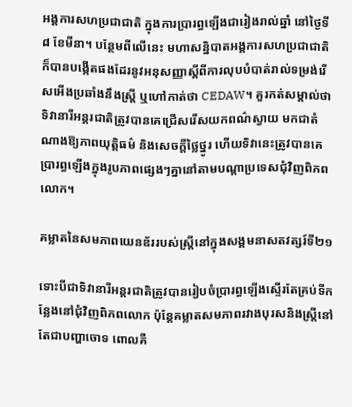អង្គការសហប្រជាជាតិ ក្នុងការប្រារព្ធឡើងជារៀងរាល់ឆ្នាំ នៅថ្ងៃទី៨ ខែមីនា។ បន្ថែមពីលើនេះ មហាសន្និបាតអង្គការសហប្រជាជាតិ ក៏បានបង្កើតផងដែរនូវអនុសញ្ញាស្តីពីការលុបបំបាត់រាល់ទម្រង់រើសអើងប្រឆាំងនឹងស្រ្តី ឬហៅកាត់ថា CEDAW។ គួរកត់សម្គាល់ថា ទិវានារីអន្តរជាតិត្រូវបានគេជ្រើសរើសយកពណ៌ស្វាយ មកជាតំណាងឱ្យភាពយុត្តិធម៌ និងសេចក្តីថ្លៃថ្នូរ ហើយទិវានេះត្រូវបានគេប្រារព្ធឡើងក្នុងរូបភាពផ្សេងៗគ្នានៅតាមបណ្ដាប្រទេសជុំវិញពិភពលោក។

គម្លាតនៃសមភាពយេនឌ័ររបស់ស្ត្រីនៅក្នុងសង្គមនាសតវត្សរ៍ទី២១

ទោះបីជាទិវានារីអន្តរជាតិត្រូវបានរៀបចំប្រារព្ធឡើងស្ទើរតែគ្រប់ទីកន្លែងនៅជុំវិញពិភពលោក ប៉ុន្តែគម្លាតសមភាពរវាងបុរសនិងស្ត្រីនៅតែជាបញ្ហាចោទ ពោលគឺ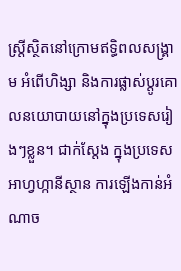ស្ត្រីស្ថិតនៅក្រោមឥទ្ធិពលសង្រ្គាម អំពើហិង្សា និងការផ្លាស់ប្តូរគោលនយោបាយនៅក្នុងប្រទេសរៀងៗខ្លួន។ ជាក់ស្តែង ក្នុងប្រទេសអាហ្វហ្កានីស្ថាន ការឡើងកាន់អំណាច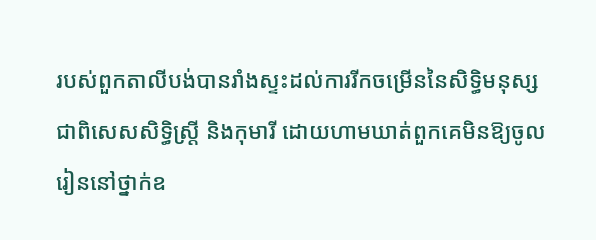របស់ពួកតាលីបង់បានរាំងស្ទះដល់ការរីកចម្រើននៃសិទ្ធិមនុស្ស ជាពិសេសសិទ្ធិស្ត្រី និងកុមារី ដោយហាមឃាត់ពួកគេមិនឱ្យចូលរៀននៅថ្នាក់ឧ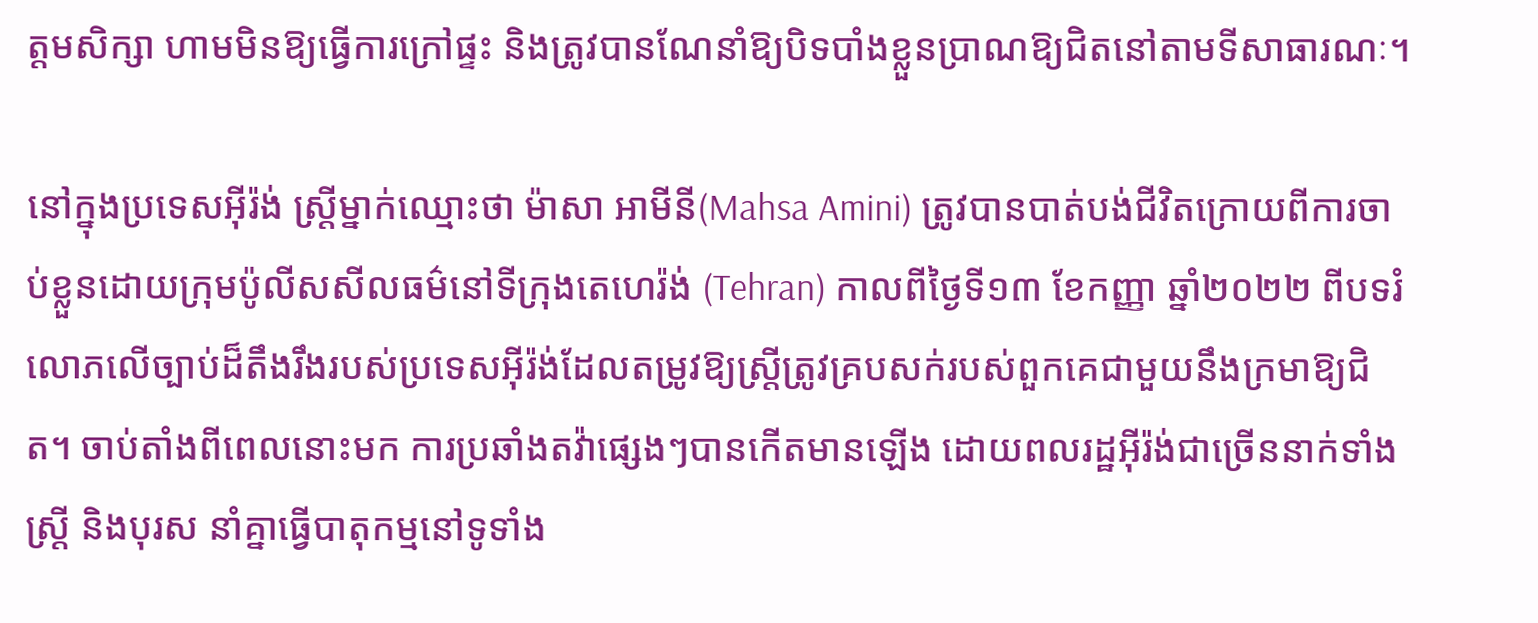ត្តមសិក្សា ហាមមិនឱ្យធ្វើការក្រៅផ្ទះ និងត្រូវបានណែនាំឱ្យបិទបាំងខ្លួនប្រាណឱ្យជិតនៅតាមទីសាធារណៈ។

នៅក្នុងប្រទេសអ៊ីរ៉ង់ ស្ត្រីម្នាក់ឈ្មោះថា ម៉ាសា អាមីនី(Mahsa Amini) ត្រូវបានបាត់បង់ជីវិតក្រោយពីការចាប់ខ្លួនដោយក្រុមប៉ូលីសសីលធម៌នៅទីក្រុងតេហេរ៉ង់ (Tehran) កាលពីថ្ងៃទី១៣ ខែកញ្ញា ឆ្នាំ២០២២ ពីបទរំលោភលើច្បាប់ដ៏តឹងរឹងរបស់ប្រទេសអ៊ីរ៉ង់ដែលតម្រូវឱ្យស្ត្រីត្រូវគ្របសក់របស់ពួកគេជាមួយនឹងក្រមាឱ្យជិត។ ចាប់តាំងពីពេលនោះមក ការប្រឆាំងតវ៉ាផ្សេងៗបានកើតមានឡើង ដោយពលរដ្ឋអ៊ីរ៉ង់ជាច្រើននាក់ទាំងស្ត្រី និងបុរស នាំគ្នាធ្វើបាតុកម្មនៅទូទាំង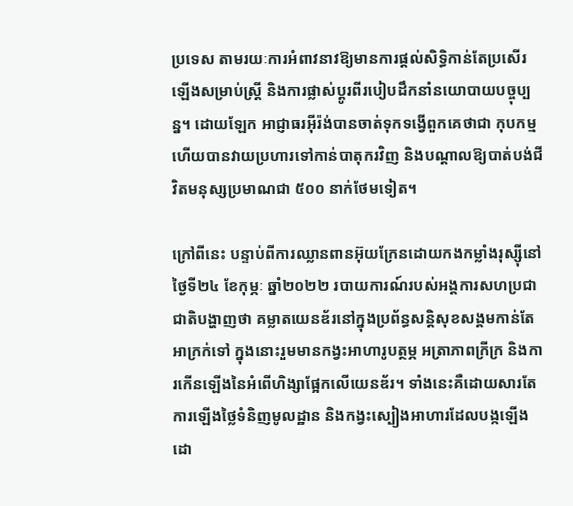ប្រទេស តាមរយៈការអំពាវនាវឱ្យមានការផ្ដល់សិទ្ធិកាន់តែប្រសើរឡើងសម្រាប់ស្ត្រី និងការផ្លាស់ប្តូរពីរបៀបដឹកនាំនយោបាយបច្ចុប្បន្ន។ ដោយឡែក អាជ្ញាធរអ៊ីរ៉ង់បានចាត់ទុកទង្វើពួកគេថាជា កុបកម្ម ហើយបានវាយប្រហារទៅកាន់បាតុករវិញ និងបណ្ដាលឱ្យបាត់បង់ជីវិតមនុស្សប្រមាណជា ៥០០ នាក់ថែមទៀត។

ក្រៅពីនេះ បន្ទាប់ពីការឈ្លានពានអ៊ុយក្រែនដោយកងកម្លាំងរុស្ស៊ីនៅថ្ងៃទី២៤ ខែកុម្ភៈ ឆ្នាំ២០២២ របាយការណ៍របស់អង្គការសហប្រជាជាតិបង្ហាញថា គម្លាតយេនឌ័រនៅក្នុងប្រព័ន្ធសន្តិសុខសង្គមកាន់តែអាក្រក់ទៅ ក្នុងនោះរួមមានកង្វះអាហារូបត្ថម្ភ អត្រាភាពក្រីក្រ និងការកើនឡើងនៃអំពើហិង្សាផ្អែកលើយេនឌ័រ។ ទាំងនេះគឺដោយសារតែការឡើងថ្លៃទំនិញមូលដ្ឋាន និងកង្វះស្បៀងអាហារដែលបង្កឡើងដោ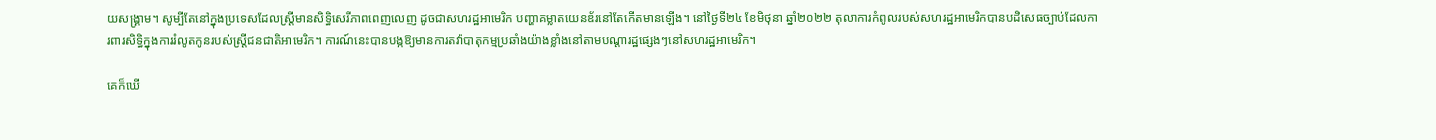យសង្រ្គាម។ សូម្បីតែនៅក្នុងប្រទេសដែលស្ត្រីមានសិទ្ធិសេរីភាពពេញលេញ ដូចជាសហរដ្ឋអាមេរិក បញ្ហាគម្លាតយេនឌ័រនៅតែកើតមានឡើង។ នៅថ្ងៃទី២៤ ខែមិថុនា ឆ្នាំ២០២២ តុលាការកំពូលរបស់សហរដ្ឋអាមេរិកបានបដិសេធច្បាប់ដែលការពារសិទ្ធិក្នុងការរំលូតកូនរបស់ស្ត្រីជនជាតិអាមេរិក។ ការណ៍នេះបានបង្កឱ្យមានការតវ៉ាបាតុកម្មប្រឆាំងយ៉ាងខ្លាំងនៅតាមបណ្ដារដ្ឋផ្សេងៗនៅសហរដ្ឋអាមេរិក។

គេក៏ឃើ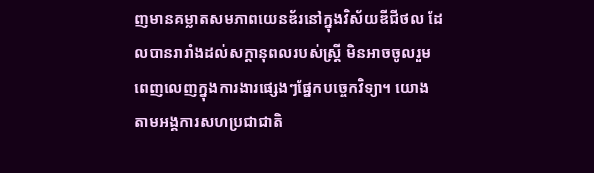ញមានគម្លាតសមភាពយេនឌ័រនៅក្នុងវិស័យឌីជីថល ដែលបានរារាំងដល់សក្តានុពលរបស់ស្ត្រី មិនអាចចូលរួមពេញលេញក្នុងការងារផ្សេងៗផ្នែកបច្ចេកវិទ្យា។ យោងតាមអង្គការសហប្រជាជាតិ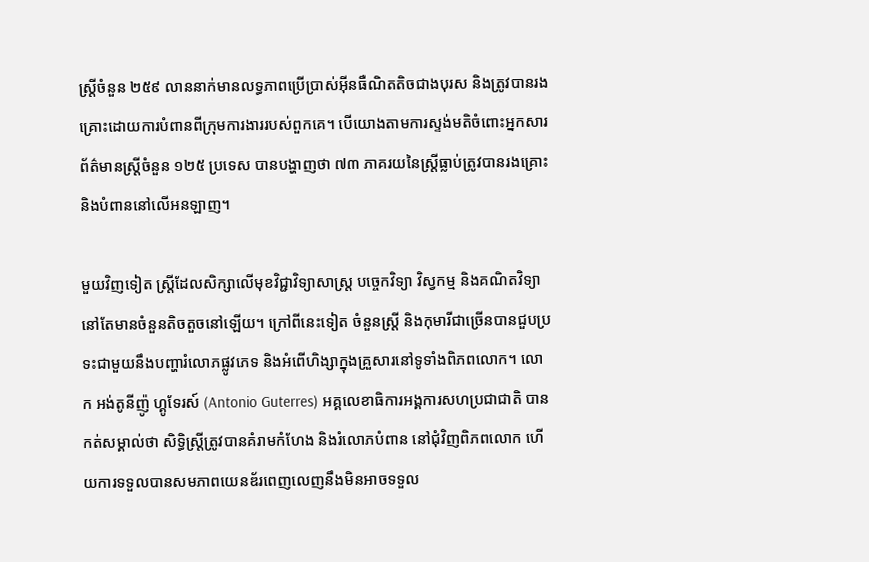ស្ត្រីចំនួន ២៥៩ លាននាក់មានលទ្ធភាពប្រើប្រាស់អ៊ីនធឺណិតតិចជាងបុរស និងត្រូវបានរងគ្រោះដោយការបំពានពីក្រុមការងាររបស់ពួកគេ។ បើយោងតាមការស្ទង់មតិចំពោះអ្នកសារព័ត៌មានស្ត្រីចំនួន ១២៥ ប្រទេស បានបង្ហាញថា ៧៣ ភាគរយនៃស្ត្រីធ្លាប់ត្រូវបានរងគ្រោះ និងបំពាននៅលើអនឡាញ។

មួយវិញទៀត ស្ត្រីដែលសិក្សាលើមុខវិជ្ជាវិទ្យាសាស្ត្រ បច្ចេកវិទ្យា វិស្វកម្ម និងគណិតវិទ្យា នៅតែមានចំនួនតិចតួចនៅឡើយ។ ក្រៅពីនេះទៀត ចំនួនស្ត្រី និងកុមារីជាច្រើនបានជួបប្រទះជាមួយនឹងបញ្ហារំលោភផ្លូវភេទ និងអំពើហិង្សាក្នុងគ្រួសារនៅទូទាំងពិភពលោក។ លោក អង់តូនីញ៉ូ ហ្គូទែរស៍ (Antonio Guterres) អគ្គលេខាធិការអង្គការសហប្រជាជាតិ បានកត់សម្គាល់ថា សិទ្ធិស្ត្រីត្រូវបានគំរាមកំហែង និងរំលោភបំពាន នៅជុំវិញពិភពលោក ហើយការទទួលបានសមភាពយេនឌ័រពេញលេញនឹងមិនអាចទទួល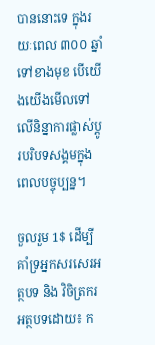បាននោះទេ ក្នុងរយៈពេល ៣០០ ឆ្នាំទៅខាងមុខ បើយើងយើងមើលទៅលើនិន្នាការផ្លាស់ប្តូរបរិបទសង្គមក្នុងពេលបច្ចុប្បន្ន។

ចួលរួម 1$ ដើម្បីគាំទ្រអ្នកសរសេរអត្ថបទ និង វិចិត្រករ
អត្ថបទដោយ៖ ក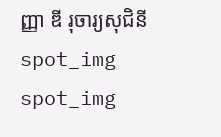ញ្ញា ឌី រុចារ្យសុជិនី
spot_img
spot_img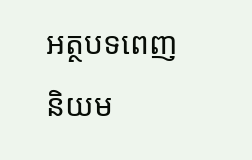អត្ថបទពេញនិយម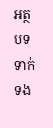អត្ថបទទាក់ទង